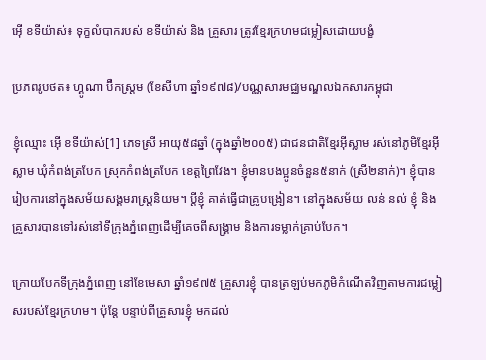អ៊ើ ខទីយ៉ាស់៖ ទុក្ខលំបាករបស់ ខទីយ៉ាស់ និង គ្រួសារ ត្រូវខ្មែរក្រហមជម្លៀសដោយបង្ខំ

ប្រភពរូបថត៖ ហ្គូណា ប៊ឺកស្ត្រម (ខែសីហា ឆ្នាំ១៩៧៨)/បណ្ណសារមជ្ឈមណ្ឌលឯកសារកម្ពុជា

ខ្ញុំឈ្មោះ អ៊ើ ខទីយ៉ាស់[1] ភេទស្រី អាយុ៥៨ឆ្នាំ (ក្នុងឆ្នាំ២០០៥) ជាជនជាតិខ្មែរអ៊ីស្លាម រស់នៅភូមិខ្មែរអ៊ីស្លាម ឃុំកំពង់ត្របែក ស្រុកកំពង់ត្របែក ខេត្តព្រៃវែង។ ខ្ញុំមានបងប្អូនចំនួន៥នាក់ (ស្រី២នាក់)។ ខ្ញុំបានរៀបការនៅក្នុងសម័យសង្គមរាស្ត្រនិយម។ ប្តីខ្ញុំ គាត់ធ្វើជាគ្រូបង្រៀន។ នៅក្នុងសម័យ លន់ នល់ ខ្ញុំ និង គ្រួសារបានទៅរស់នៅទីក្រុងភ្នំពេញដើម្បីគេចពីសង្គ្រាម និងការទម្លាក់គ្រាប់បែក។

ក្រោយបែកទីក្រុងភ្នំពេញ នៅខែមេសា ឆ្នាំ១៩៧៥ គ្រួសារខ្ញុំ បានត្រឡប់មកភូមិកំណើតវិញតាមការជម្លៀសរបស់ខ្មែរក្រហម។ ប៉ុន្តែ បន្ទាប់ពីគ្រួសារខ្ញុំ មកដល់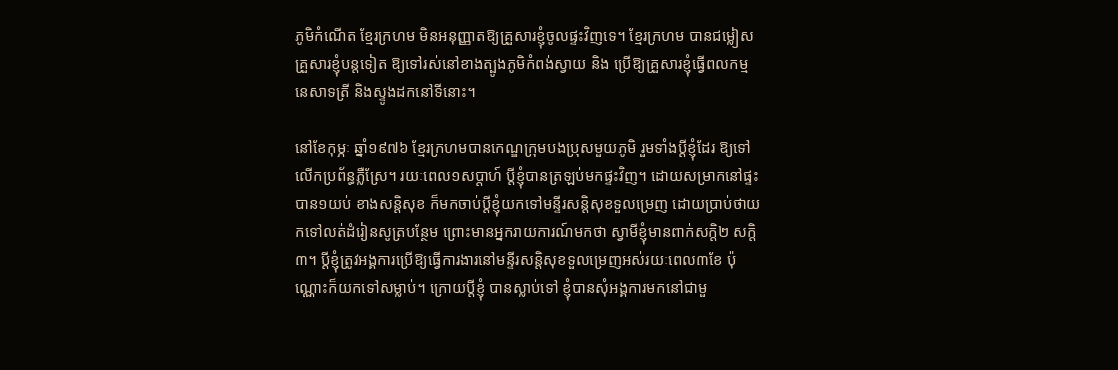ភូមិកំណើត ខ្មែរក្រហម មិនអនុញ្ញាតឱ្យគ្រួសារខ្ញុំចូលផ្ទះវិញទេ។ ខ្មែរក្រហម បានជម្លៀសគ្រួសារខ្ញុំបន្តទៀត ឱ្យទៅរស់នៅខាងត្បូងភូមិកំពង់ស្វាយ និង ប្រើឱ្យគ្រួសារខ្ញុំធ្វើពលកម្ម នេសាទត្រី និងស្ទូងដកនៅទីនោះ។

នៅខែកុម្ភៈ ឆ្នាំ១៩៧៦ ខ្មែរក្រហមបានកេណ្ឌក្រុមបងប្រុសមួយភូមិ រួមទាំងប្តីខ្ញុំដែរ ឱ្យទៅលើកប្រព័ន្ធភ្លឺស្រែ។ រយៈពេល១សប្តាហ៍ ប្តីខ្ញុំបានត្រឡប់មកផ្ទះវិញ។ ដោយសម្រាកនៅផ្ទះបាន១យប់ ខាងសន្តិសុខ ក៏មកចាប់ប្តីខ្ញុំយកទៅមន្ទីរសន្តិសុខទួលម្រេញ ដោយប្រាប់ថាយកទៅលត់ដំរៀនសូត្របន្ថែម ព្រោះមានអ្នករាយការណ៍មកថា ស្វាមីខ្ញុំមានពាក់សក្តិ២ សក្តិ៣។ ប្តីខ្ញុំត្រូវអង្គការប្រើឱ្យធ្វើការងារនៅមន្ទីរសន្តិសុខទួលម្រេញអស់រយៈពេល៣ខែ ប៉ុណ្ណោះក៏យកទៅសម្លាប់។ ក្រោយប្តីខ្ញុំ បានស្លាប់ទៅ ខ្ញុំបានសុំអង្គការមកនៅជាមួ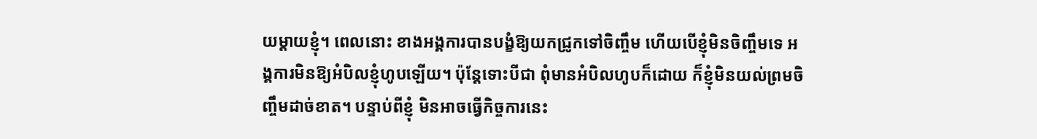យម្តាយខ្ញុំ។ ពេលនោះ ខាងអង្គការបានបង្ខំឱ្យយកជ្រូកទៅចិញ្ចឹម ហើយបើខ្ញុំមិនចិញ្ចឹមទេ អង្គការមិនឱ្យអំបិលខ្ញុំហូបឡើយ។ ប៉ុន្តែទោះបីជា ពុំមានអំបិលហូបក៏ដោយ ក៏ខ្ញុំមិនយល់ព្រមចិញ្ចឹមដាច់ខាត។ បន្ទាប់ពីខ្ញុំ មិនអាចធ្វើកិច្ចការនេះ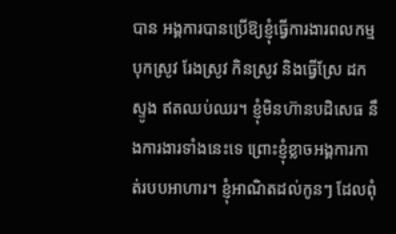បាន អង្គការបានប្រើឱ្យខ្ញុំធ្វើការងារពលកម្ម បុកស្រូវ រែងស្រូវ កិនស្រូវ និងធ្វើស្រែ ដកស្ទូង ឥតឈប់ឈរ។ ខ្ញុំមិនហ៊ានបដិសេធ នឹងការងារទាំងនេះទេ ព្រោះខ្ញុំខ្លាចអង្គការកាត់របបអាហារ។ ខ្ញុំអាណិតដល់កូនៗ ដែលពុំ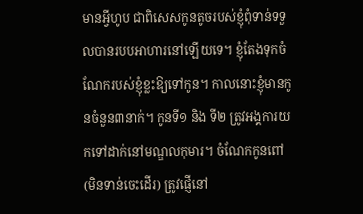មានអ្វីហូប ជាពិសេសកូនតូចរបស់ខ្ញុំពុំទាន់ទទួលបានរបបអាហារនៅឡើយទេ។ ខ្ញុំតែងទុកចំណែករបស់ខ្ញុំខ្លះឱ្យទៅកូន។ កាលនោះខ្ញុំមានកូនចំនួន៣នាក់។ កូនទី១ និង ទី២ ត្រូវអង្គការយកទៅដាក់នៅមណ្ឌលកុមារ។ ចំណែកកូនពៅ(មិនទាន់ចេះដើរ) ត្រូវផ្ញើនៅ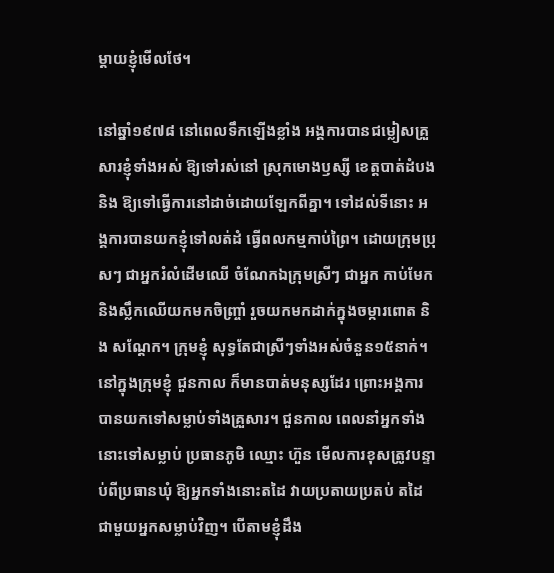ម្តាយខ្ញុំមើលថែ។

នៅឆ្នាំ១៩៧៨ នៅពេលទឹកឡើងខ្លាំង អង្គការបានជម្លៀសគ្រួសារខ្ញុំទាំងអស់ ឱ្យទៅរស់នៅ ស្រុកមោងឫស្សី ខេត្តបាត់ដំបង និង ឱ្យទៅធ្វើការនៅដាច់ដោយឡែកពីគ្នា។ ទៅដល់ទីនោះ អង្គការបានយកខ្ញុំទៅលត់ដំ ធ្វើពលកម្មកាប់ព្រៃ។ ដោយក្រុមប្រុសៗ ជាអ្នករំលំដើមឈើ ចំណែកឯក្រុមស្រីៗ ជាអ្នក កាប់មែក និងស្លឹកឈើយកមកចិញ្ច្រាំ រួចយកមកដាក់ក្នុងចម្ការពោត និង សណ្តែក។ ក្រុមខ្ញុំ សុទ្ធតែជាស្រីៗទាំងអស់ចំនួន១៥នាក់។ នៅក្នុងក្រុមខ្ញុំ ជួនកាល ក៏មានបាត់មនុស្សដែរ ព្រោះអង្គការបានយកទៅសម្លាប់ទាំងគ្រួសារ។ ជួនកាល ពេលនាំអ្នកទាំងនោះទៅសម្លាប់ ប្រធានភូមិ ឈ្មោះ ហ៊ួន មើលការខុសត្រូវបន្ទាប់ពីប្រធានឃុំ ឱ្យអ្នកទាំងនោះតដៃ វាយប្រតាយប្រតប់ តដៃជាមួយអ្នកសម្លាប់វិញ។ បើតាមខ្ញុំដឹង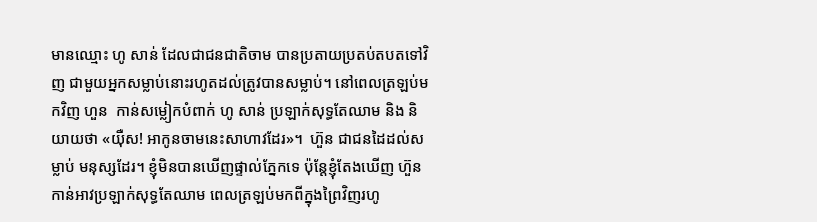មានឈ្មោះ ហូ សាន់ ដែលជាជនជាតិចាម បានប្រតាយប្រតប់តបតទៅវិញ ជាមួយអ្នកសម្លាប់នោះរហូតដល់ត្រូវបានសម្លាប់។ នៅពេលត្រឡប់មកវិញ ហួន  កាន់សម្លៀកបំពាក់ ហូ សាន់ ប្រឡាក់សុទ្ធតែឈាម និង និយាយថា «យ៉ឺស! អាកូនចាមនេះសាហាវដែរ»។  ហ៊ួន ជាជនដៃដល់សម្លាប់ មនុស្សដែរ។ ខ្ញុំមិនបានឃើញផ្ទាល់ភ្នែកទេ ប៉ុន្តែខ្ញុំតែងឃើញ ហ៊ួន កាន់អាវប្រឡាក់សុទ្ធតែឈាម ពេលត្រឡប់មកពីក្នុងព្រៃវិញរហូ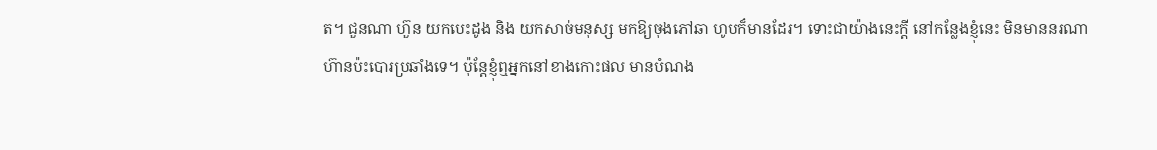ត។ ជួនណា ហ៊ួន យកបេះដូង និង យកសាច់មនុស្ស មកឱ្យចុងភៅឆា ហូបក៏មានដែរ។ ទោះជាយ៉ាងនេះក្តី នៅកន្លែងខ្ញុំនេះ មិនមាននរណាហ៊ានប៉ះបោរប្រឆាំងទេ។ ប៉ុន្តែខ្ញុំឮអ្នកនៅខាងកោះផល មានបំណង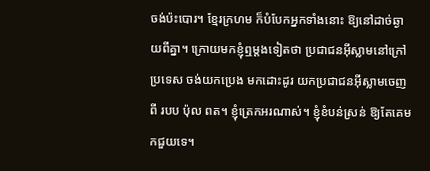ចង់ប៉ះបោរ។ ខ្មែរក្រហម ក៏បំបែកអ្នកទាំងនោះ ឱ្យនៅដាច់ឆ្ងាយពីគ្នា។ ក្រោយមកខ្ញុំឮម្តងទៀតថា ប្រជាជនអ៊ីស្លាមនៅក្រៅប្រទេស ចង់យកប្រេង មកដោះដូរ យកប្រជាជនអ៊ីស្លាមចេញពី របប ប៉ុល ពត។ ខ្ញុំត្រេកអរណាស់។ ខ្ញុំខំបន់ស្រន់ ឱ្យតែគេមកជួយទេ។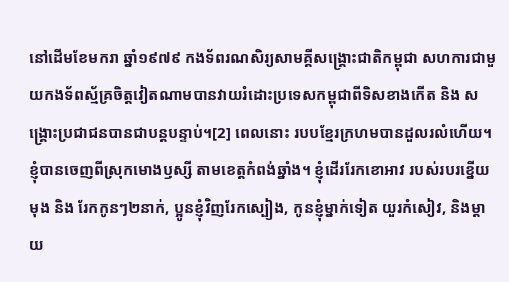នៅដើមខែមករា ឆ្នាំ១៩៧៩ កងទ័ពរណសិរ្យសាមគ្គីសង្គ្រោះជាតិកម្ពុជា សហការជាមួយកងទ័ពស្ម័គ្រចិត្តវៀតណាមបានវាយរំដោះប្រទេសកម្ពុជាពីទិសខាងកើត និង សង្គ្រោះប្រជាជនបានជាបន្តបន្ទាប់។[2] ពេលនោះ របបខ្មែរក្រហមបានដួលរលំហើយ។ ខ្ញុំបានចេញពីស្រុកមោងឫស្សី តាមខេត្តកំពង់ឆ្នាំង។ ខ្ញុំដើររែកខោអាវ របស់របរខ្នើយមុង និង រែកកូនៗ២នាក់, ប្អូនខ្ញុំវិញរែកស្បៀង, កូនខ្ញុំម្នាក់ទៀត យួរកំសៀវ, និងម្តាយ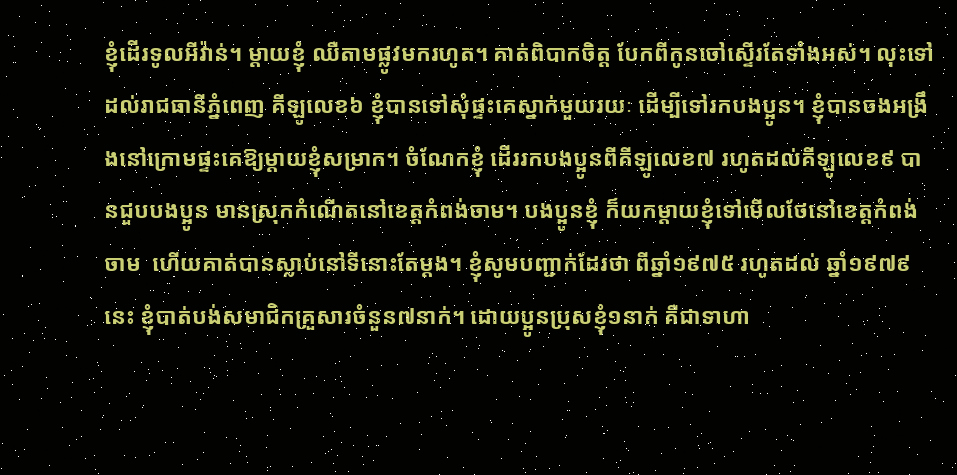ខ្ញុំដើរទូលអីវ៉ាន់។ ម្តាយខ្ញុំ ឈឺតាមផ្លូវមករហូត។ គាត់ពិបាកចិត្ត បែកពីកូនចៅស្ទើរតែទាំងអស់។ លុះទៅដល់រាជធានីភ្នំពេញ គីឡូលេខ៦ ខ្ញុំបានទៅសុំផ្ទះគេស្នាក់មួយរយៈ ដើម្បីទៅរកបងប្អូន។ ខ្ញុំបានចងអង្រឹងនៅក្រោមផ្ទះគេឱ្យម្តាយខ្ញុំសម្រាក។ ចំណែកខ្ញុំ ដើររកបងប្អូនពីគីឡូលេខ៧ រហូតដល់គីឡូលេខ៩ បានជួបបងប្អូន មានស្រុកកំណើតនៅខេត្តកំពង់ចាម។ បងប្អូនខ្ញុំ ក៏យកម្តាយខ្ញុំទៅមើលថែនៅខេត្តកំពង់ចាម  ហើយគាត់បានស្លាប់នៅទីនោះតែម្តង។ ខ្ញុំសូមបញ្ជាក់ដែរថា ពីឆ្នាំ១៩៧៥ រហូតដល់ ឆ្នាំ១៩៧៩ នេះ ខ្ញុំបាត់បង់សមាជិកគ្រួសារចំនួន៧នាក់។ ដោយប្អូនប្រុសខ្ញុំ១នាក់ គឺជាទាហា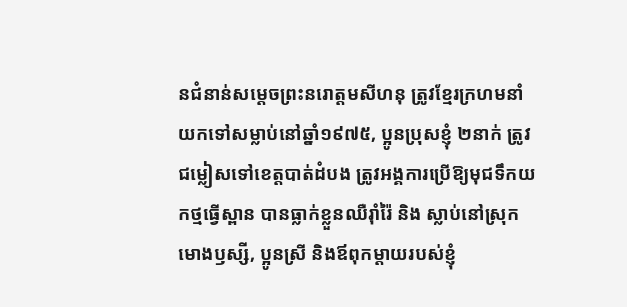នជំនាន់សម្តេចព្រះនរោត្តមសីហនុ ត្រូវខ្មែរក្រហមនាំយកទៅសម្លាប់នៅឆ្នាំ១៩៧៥, ប្អូនប្រុសខ្ញុំ ២នាក់ ត្រូវជម្លៀសទៅខេត្តបាត់ដំបង ត្រូវអង្គការប្រើឱ្យមុជទឹកយកថ្មធ្វើស្ពាន បានធ្លាក់ខ្លួនឈឺរ៉ាំរ៉ៃ និង ស្លាប់នៅស្រុកមោងឫស្សី, ប្អូនស្រី និងឪពុកម្តាយរបស់ខ្ញុំ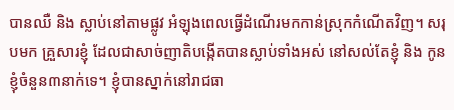បានឈឺ និង ស្លាប់នៅតាមផ្លូវ អំឡុងពេលធ្វើដំណើរមកកាន់ស្រុកកំណើតវិញ។ សរុបមក គ្រួសារខ្ញុំ ដែលជាសាច់ញាតិបង្កើតបានស្លាប់ទាំងអស់ នៅសល់តែខ្ញុំ និង កូនខ្ញុំចំនួន៣នាក់ទេ។ ខ្ញុំបានស្នាក់នៅរាជធា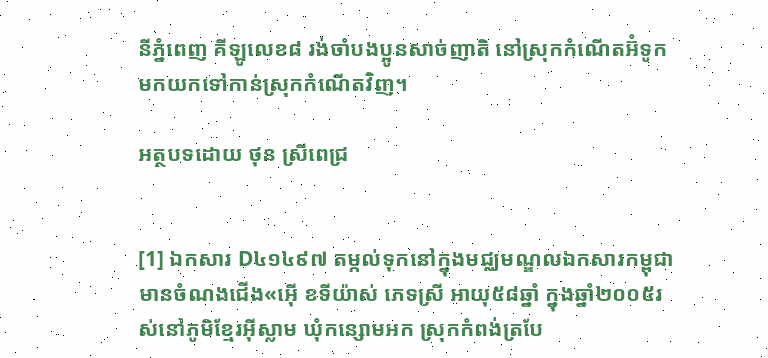នីភ្នំពេញ គីឡូលេខ៨ រង់ចាំបងប្អូនសាច់ញាតិ នៅស្រុកកំណើតអ៊ំទូកមកយកទៅកាន់ស្រុកកំណើតវិញ។

អត្ថបទដោយ ថុន ស្រីពេជ្រ


[1] ឯកសារ D៤១៤៩៧ តម្កល់ទុកនៅក្នុងមជ្ឈមណ្ឌលឯកសារកម្ពុជា មានចំណងជើង«អ៊ើ ខទីយ៉ាស់ ភេទស្រី អាយុ៥៨ឆ្នាំ ក្នុងឆ្នាំ២០០៥រស់នៅភូមិខ្មែរអ៊ីស្លាម ឃុំកន្សោមអក ស្រុកកំពង់ត្របែ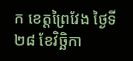ក ខេត្តព្រៃវែង ថ្ងៃទី២៨ ខែវិច្ឆិកា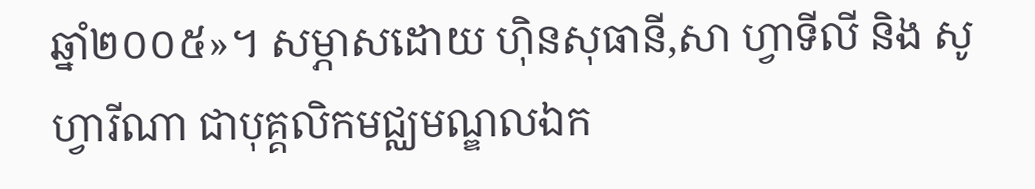ឆ្នាំ២០០៥»។ សម្ភាសដោយ ហ៊ិនសុធានី,សា ហ្វាទីលី និង សូ ហ្វារីណា ជាបុគ្គលិកមជ្ឈមណ្ឌលឯក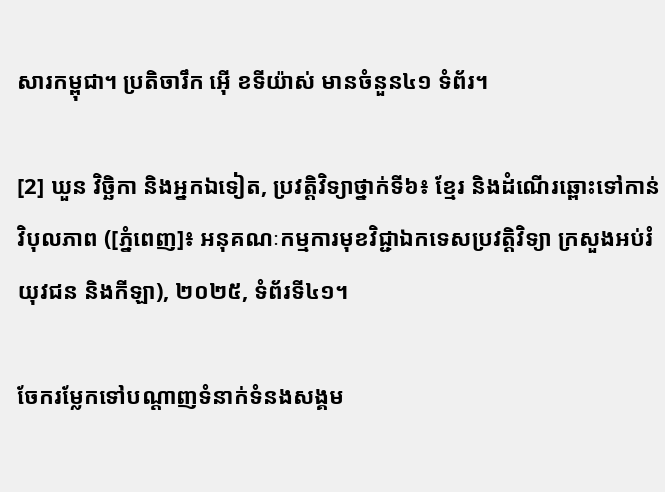សារកម្ពុជា។ ប្រតិចារឹក អ៊ើ ខទីយ៉ាស់ មានចំនួន៤១ ទំព័រ។

[2] ឃួន វិច្ឆិកា និងអ្នកឯទៀត, ប្រវត្តិវិទ្យាថ្នាក់ទី៦៖ ខ្មែរ និងដំណើរឆ្ពោះទៅកាន់វិបុលភាព ([ភ្នំពេញ]៖ អនុគណៈកម្មការមុខវិជ្ជាឯកទេសប្រវត្តិវិទ្យា ក្រសួងអប់រំ យុវជន និងកីឡា), ២០២៥, ទំព័រទី៤១។

ចែករម្លែកទៅបណ្តាញទំនាក់ទំនងសង្គម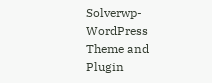Solverwp- WordPress Theme and Plugin